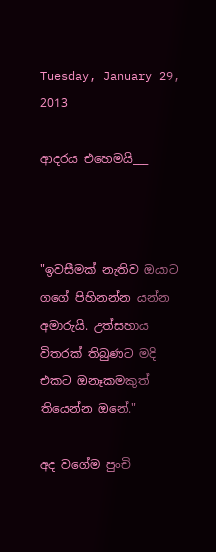Tuesday, January 29, 2013

ආදරය එහෙමයි___



"ඉවසීමක් නැතිව ඔයාට ගගේ පිහිනන්න යන්න අමාරුයි. උත්සහාය විතරක් තිබුණට මදි එකට ඔනෑකමකුත් තියෙන්න ඔනේ."

අද වගේම පුංචි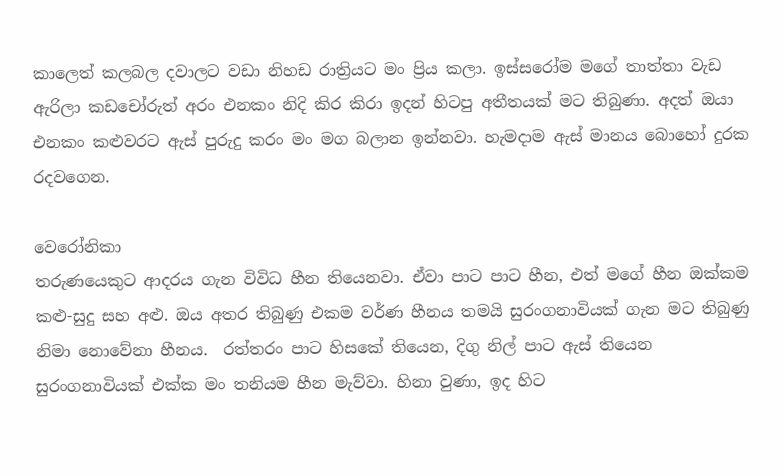කාලෙත් කලබල දවාලට වඩා නිහඩ රාත්‍රියට මං ප්‍රිය කලා. ඉස්සරෝම මගේ තාත්තා වැඩ ඇරිලා කඩචෝරුත් අරං එනකං නිදි කිර කිරා ඉදන් හිටපු අතීතයක් මට තිබුණා. අදත් ඔයා එනකං කළුවරට ඇස් පුරුදු කරං මං මග බලාන ඉන්නවා. හැමදාම ඇස් මානය බොහෝ දුරක රදවගෙන.

වෙරෝනිකා
තරුණයෙකුට ආදරය ගැන විවිධ හීන තියෙනවා. ඒවා පාට පාට හීන, එත් මගේ හීන ඔක්කම කළු-සුදු සහ අළු. ඔය අතර තිබුණු එකම වර්ණ හීනය තමයි සුරංගනාවියක් ගැන මට තිබුණු නිමා නොවේනා හීනය.  රත්තරං පාට හිසකේ තියෙන, දිගු නිල් පාට ඇස් තියෙන සුරංගනාවියක් එක්ක මං තනියම හීන මැව්වා. හිනා වුණා, ඉද හිට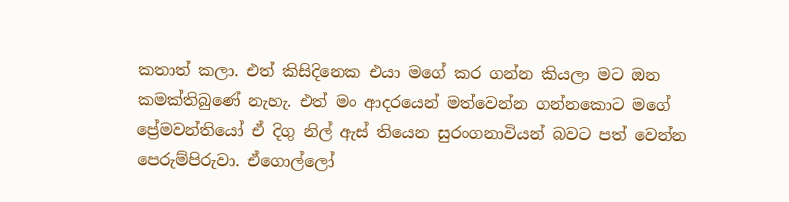කතාත් කලා. එත් කිසිදිනෙක එයා මගේ කර ගන්න කියලා මට ඔන කමක්තිබුණේ නැහැ. එත් මං ආදරයෙන් මත්වෙන්න ගන්නකොට මගේ ප්‍රේමවන්තියෝ ඒ දිගු නිල් ඇස් තියෙන සුරංගනාවියන් බවට පත් වෙන්න පෙරුම්පිරුවා. ඒගොල්ලෝ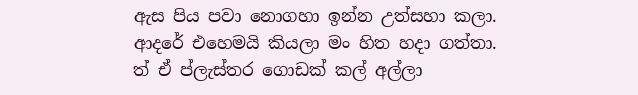ඇස පිය පවා නොගහා ඉන්න උත්සහා කලා. ආදරේ එහෙමයි කියලා මං හිත හදා ගත්තා. ත් ඒ ප්ලැස්තර ගොඩක් කල් අල්ලා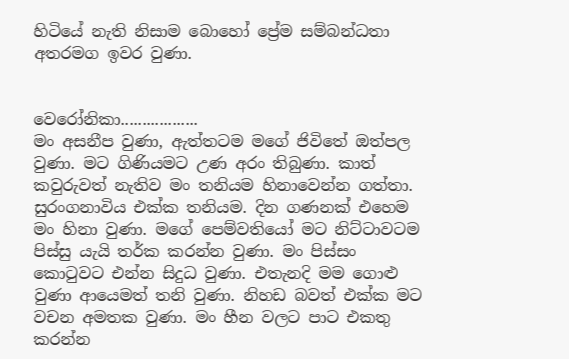හිටියේ නැති නිසාම බොහෝ ප්‍රේම සම්බන්ධතා අතරමග ඉවර වුණා.


වෙරෝනිකා..................
මං අසනීප වුණා, ඇත්තටම මගේ ජිවිතේ ඔත්පල වුණා. මට ගිණියමට උණ අරං තිබුණා. කාත් කවුරුවත් නැතිව මං තනියම හිනාවෙන්න ගත්තා. සුරංගනාවිය එක්ක තනියම. දින ගණනක් එහෙම මං හිනා වුණා. මගේ පෙම්වතියෝ මට නිට්ටාවටම පිස්සු යැයි තර්ක කරන්න වුණා. මං පිස්සං කොටුවට එන්න සිදුධ වුණා. එතැනදි මම ගොළු වුණා ආයෙමත් තනි වුණා. නිහඩ බවත් එක්ක මට වචන අමතක වුණා. මං හීන වලට පාට එකතු කරන්න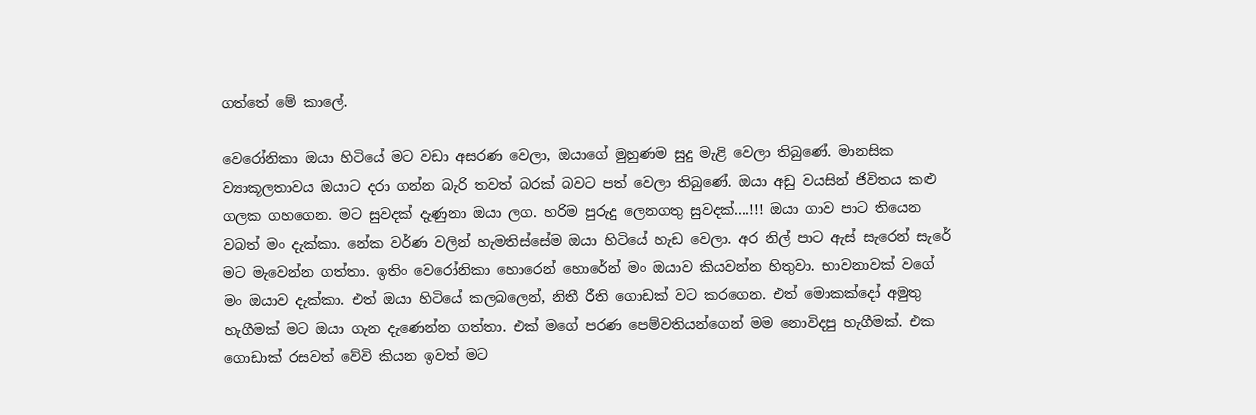ගත්තේ මේ කාලේ.

වෙරෝනිකා ඔයා හිටියේ මට වඩා අසරණ වෙලා, ඔයාගේ මුහුණම සුදු මැළි වෙලා තිබුණේ. මානසික ව්‍යාකූලතාවය ඔයාට දරා ගන්න බැරි තවත් බරක් බවට පත් වෙලා තිබුණේ. ඔයා අඩු වයසින් ජිවිතය කළු ගලක ගහගෙන. මට සුවදක් දැණුනා ඔයා ලග. හරිම පුරුදු ලෙනගතු සුවදක්....!!! ඔයා ගාව පාට තියෙන වබත් මං දැක්කා. නේක වර්ණ වලින් හැමතිස්සේම ඔයා හිටියේ හැඩ වෙලා. අර නිල් පාට ඇස් සැරෙන් සැරේ මට මැවෙන්න ගත්තා. ඉතිං වෙරෝනිකා හොරෙන් හොරේන් මං ඔයාව කියවන්න හිතුවා. භාවනාවක් වගේ මං ඔයාව දැක්කා. එත් ඔයා හිටියේ කලබලෙන්, නිතී රීති ගොඩක් වට කරගෙන. එත් මොකක්දෝ අමුතු හැගීමක් මට ඔයා ගැන දැණෙන්න ගත්තා. එක් මගේ පරණ පෙම්වතියන්ගෙන් මම නොවිදපු හැගීමක්. එක ගොඩාක් රසවත් වේවි කියන ඉවත් මට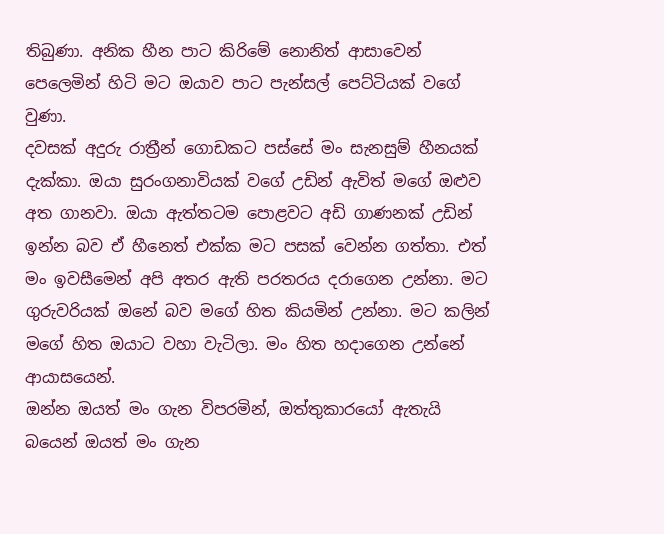තිබුණා. අනික හීන පාට කිරිමේ නොනිත් ආසාවෙන් පෙලෙමින් හිටි මට ඔයාව පාට පැන්සල් පෙට්ටියක් වගේ වුණා.
දවසක් අදුරු රාත්‍රීන් ගොඩකට පස්සේ මං සැනසුම් හීනයක් දැක්කා. ඔයා සුරංගනාවියක් වගේ උඩින් ඇවිත් මගේ ඔළුව අත ගානවා. ඔයා ඇත්තටම පොළවට අඩි ගාණනක් උඩින් ඉන්න බව ඒ හීනෙත් එක්ක මට පසක් වෙන්න ගත්තා. එත් මං ඉවසීමෙන් අපි අතර ඇති පරතරය දරාගෙන උන්නා. මට ගුරුවරියක් ඔනේ බව මගේ හිත කියමින් උන්නා. මට කලින් මගේ හිත ඔයාට වහා වැටිලා. මං හිත හදාගෙන උන්නේ ආයාසයෙන්.
ඔන්න ඔයත් මං ගැන විපරමින්, ඔත්තුකාරයෝ ඇතැයි බයෙන් ඔයත් මං ගැන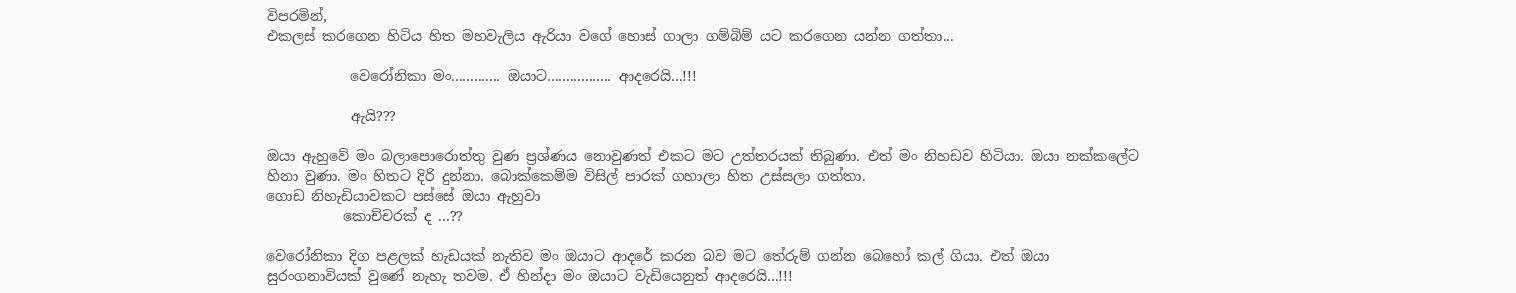විපරමින්,
එකලස් කරගෙන හිටිය හිත මහවැලිය ඇරියා වගේ හොස් ගාලා ගම්බිම් යට කරගෙන යන්න ගත්තා...

            වෙරෝනිකා මං............. ඔයාට................. ආදරෙයි...!!!

            ඇයි???

ඔයා ඇහුවේ මං බලාපොරොත්තු වුණ ප්‍රශ්ණය නොවුණත් එකට මට උත්තරයක් තිබුණා. එත් මං නිහඩව හිටියා. ඔයා නක්කලේට හිනා වුණා. මං හිතට දිරි දුන්නා. බොක්කෙම්ම විසිල් පාරක් ගහාලා හිත උස්සලා ගත්තා.
ගොඩ නිහැඩියාවකට පස්සේ ඔයා ඇහුවා
           කොච්චරක් ද ...??

වෙරෝනිකා දිග පළලක් හැඩයක් නැතිව මං ඔයාට ආදරේ කරන බව මට තේරුම් ගන්න බෙහෝ කල් ගියා. එත් ඔයා සුරංගනාවියක් වුණේ නැහැ තවම. ඒ හින්දා මං ඔයාට වැඩියෙනුත් ආදරෙයි...!!!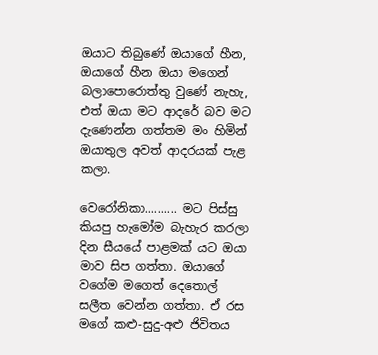ඔයාට තිබුණේ ඔයාගේ හීන, ඔයාගේ හීන ඔයා මගෙන් බලාපොරොත්තු වුණේ නැහැ, එත් ඔයා මට ආදරේ බව මට දැණෙන්න ගත්තම මං හිමින් ඔයාතුල අවත් ආදරයක් පැළ කලා.

වෙරෝනිකා.......... මට පිස්සු කියපු හැමෝම බැහැර කරලා දින සීයයේ පාළමක් යට ඔයා මාව සිප ගත්තා. ඔයාගේ වගේම මගෙත් දෙතොල් සලීත වෙන්න ගත්තා. ඒ රස මගේ කළු-සුදු-අළු ජිවිතය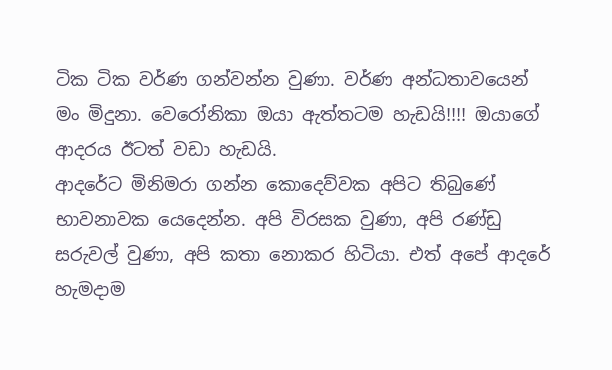ටික ටික වර්ණ ගන්වන්න වුණා. වර්ණ අන්ධතාවයෙන් මං මිදුනා. වෙරෝනිකා ඔයා ඇත්තටම හැඩයි!!!! ඔයාගේ ආදරය ඊටත් වඩා හැඩයි.
ආදරේට මිනිමරා ගන්න කොදෙව්වක අපිට තිබුණේ භාවනාවක යෙදෙන්න. අපි විරසක වුණා, අපි රණ්ඩු සරුවල් වුණා, අපි කතා නොකර හිටියා. එත් අපේ ආදරේ හැමදාම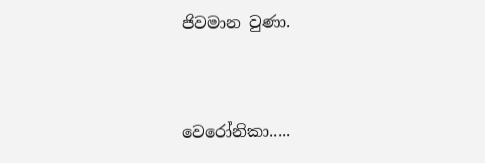ජිවමාන වුණා.


වෙරෝනිකා.....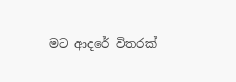මට ආදරේ විතරක්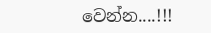වෙන්න....!!!